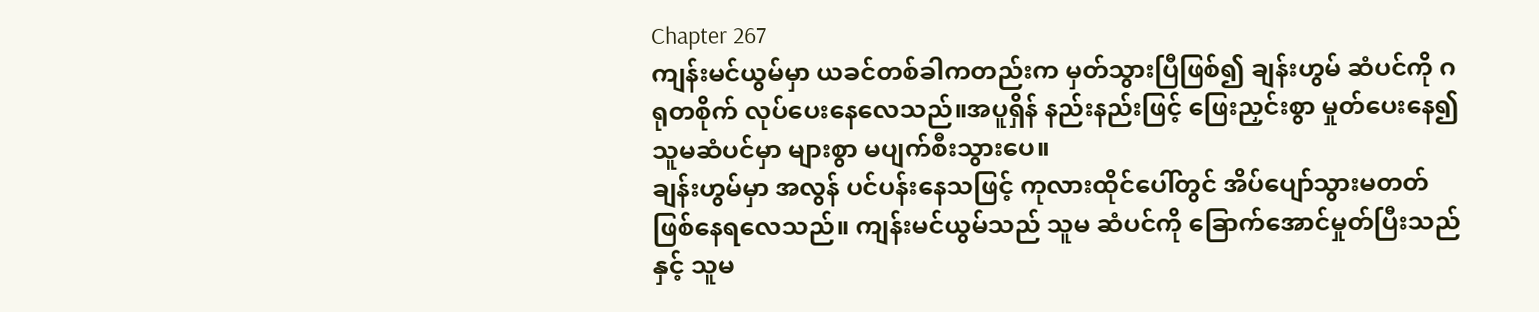Chapter 267
ကျန်းမင်ယွမ်မှာ ယခင်တစ်ခါကတည်းက မှတ်သွားပြီဖြစ်၍ ချန်းဟွမ် ဆံပင်ကို ဂရုတစိုက် လုပ်ပေးနေလေသည်။အပူရှိန် နည်းနည်းဖြင့် ဖြေးညှင်းစွာ မှုတ်ပေးနေ၍ သူမဆံပင်မှာ များစွာ မပျက်စီးသွားပေ။
ချန်းဟွမ်မှာ အလွန် ပင်ပန်းနေသဖြင့် ကုလားထိုင်ပေါ်တွင် အိပ်ပျော်သွားမတတ် ဖြစ်နေရလေသည်။ ကျန်းမင်ယွမ်သည် သူမ ဆံပင်ကို ခြောက်အောင်မှုတ်ပြီးသည်နှင့် သူမ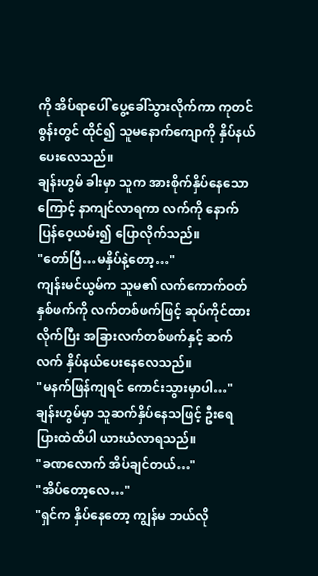ကို အိပ်ရာပေါ် ပွေ့ခေါ်သွားလိုက်ကာ ကုတင်စွန်းတွင် ထိုင်၍ သူမနောက်ကျောကို နှိပ်နယ်ပေးလေသည်။
ချန်းဟွမ် ခါးမှာ သူက အားစိုက်နှိပ်နေသောကြောင့် နာကျင်လာရကာ လက်ကို နောက်ပြန်ဝေ့ယမ်း၍ ပြောလိုက်သည်။
"တော်ပြီ…မနှိပ်နဲ့တော့…"
ကျန်းမင်ယွမ်က သူမ၏ လက်ကောက်ဝတ်နှစ်ဖက်ကို လက်တစ်ဖက်ဖြင့် ဆုပ်ကိုင်ထားလိုက်ပြီး အခြားလက်တစ်ဖက်နှင့် ဆက်လက် နှိပ်နယ်ပေးနေလေသည်။
"မနက်ဖြန်ကျရင် ကောင်းသွားမှာပါ…"
ချန်းဟွမ်မှာ သူဆက်နှိပ်နေသဖြင့် ဦးရေပြားထဲထိပါ ယားယံလာရသည်။
"ခဏလောက် အိပ်ချင်တယ်…"
"အိပ်တော့လေ…"
"ရှင်က နှိပ်နေတော့ ကျွန်မ ဘယ်လို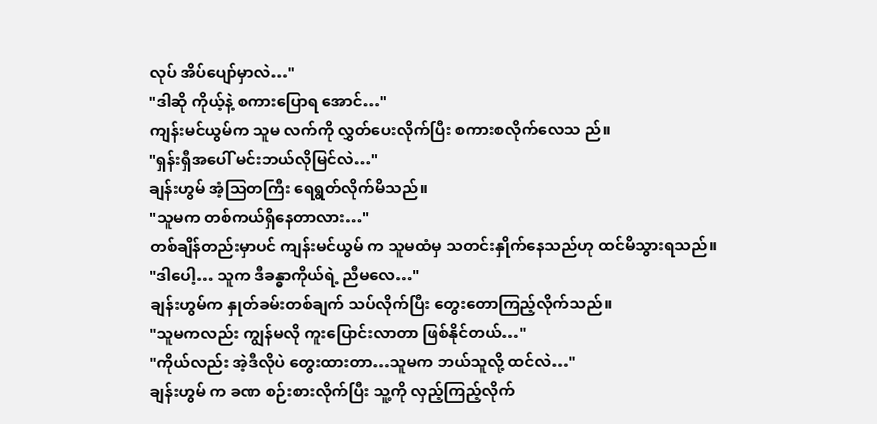လုပ် အိပ်ပျော်မှာလဲ…"
"ဒါဆို ကိုယ့်နဲ့ စကားပြောရ အောင်…"
ကျန်းမင်ယွမ်က သူမ လက်ကို လွှတ်ပေးလိုက်ပြီး စကားစလိုက်လေသ ည်။
"ရှန်းရှီအပေါ် မင်းဘယ်လိုမြင်လဲ…"
ချန်းဟွမ် အံ့သြတကြီး ရေရွတ်လိုက်မိသည်။
"သူမက တစ်ကယ်ရှိနေတာလား…"
တစ်ချိန်တည်းမှာပင် ကျန်းမင်ယွမ် က သူမထံမှ သတင်းနှိုက်နေသည်ဟု ထင်မိသွားရသည်။
"ဒါပေါ့… သူက ဒီခန္ဓာကိုယ်ရဲ့ ညီမလေ…"
ချန်းဟွမ်က နှုတ်ခမ်းတစ်ချက် သပ်လိုက်ပြီး တွေးတောကြည့်လိုက်သည်။
"သူမကလည်း ကျွန်မလို ကူးပြောင်းလာတာ ဖြစ်နိုင်တယ်…"
"ကိုယ်လည်း အဲ့ဒီလိုပဲ တွေးထားတာ…သူမက ဘယ်သူလို့ ထင်လဲ…"
ချန်းဟွမ် က ခဏ စဉ်းစားလိုက်ပြီး သူ့ကို လှည့်ကြည့်လိုက်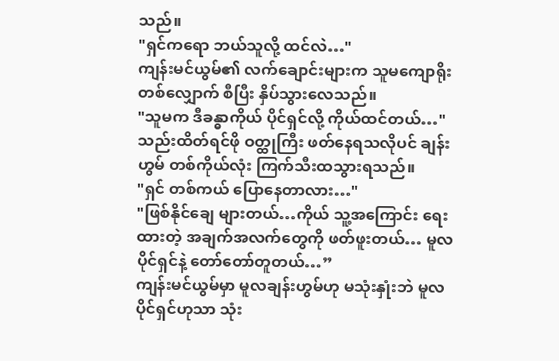သည်။
"ရှင်ကရော ဘယ်သူလို့ ထင်လဲ…"
ကျန်းမင်ယွမ်၏ လက်ချောင်းများက သူမကျောရိုးတစ်လျှောက် စီပြီး နှိပ်သွားလေသည်။
"သူမက ဒီခန္ဓာကိုယ် ပိုင်ရှင်လို့ ကိုယ်ထင်တယ်…"
သည်းထိတ်ရင်ဖို ဝတ္ထုကြီး ဖတ်နေရသလိုပင် ချန်းဟွမ် တစ်ကိုယ်လုံး ကြက်သီးထသွားရသည်။
"ရှင် တစ်ကယ် ပြောနေတာလား…"
"ဖြစ်နိုင်ချေ များတယ်…ကိုယ် သူ့အကြောင်း ရေးထားတဲ့ အချက်အလက်တွေကို ဖတ်ဖူးတယ်… မူလပိုင်ရှင်နဲ့ တော်တော်တူတယ်…”
ကျန်းမင်ယွမ်မှာ မူလချန်းဟွမ်ဟု မသုံးနှုံးဘဲ မူလပိုင်ရှင်ဟုသာ သုံး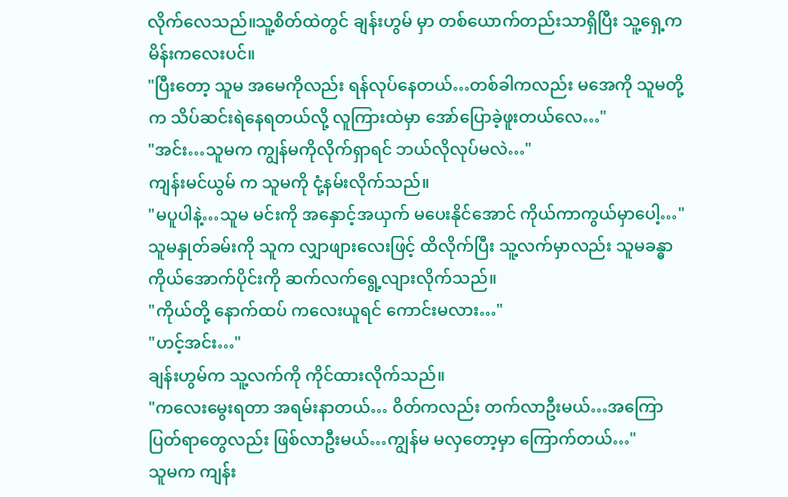လိုက်လေသည်။သူ့စိတ်ထဲတွင် ချန်းဟွမ် မှာ တစ်ယောက်တည်းသာရှိပြီး သူ့ရှေ့က မိန်းကလေးပင်။
"ပြီးတော့ သူမ အမေကိုလည်း ရန်လုပ်နေတယ်…တစ်ခါကလည်း မအေကို သူမတို့က သိပ်ဆင်းရဲနေရတယ်လို့ လူကြားထဲမှာ အော်ပြောခဲ့ဖူးတယ်လေ…"
"အင်း…သူမက ကျွန်မကိုလိုက်ရှာရင် ဘယ်လိုလုပ်မလဲ…"
ကျန်းမင်ယွမ် က သူမကို ငုံ့နမ်းလိုက်သည်။
"မပူပါနဲ့…သူမ မင်းကို အနှောင့်အယှက် မပေးနိုင်အောင် ကိုယ်ကာကွယ်မှာပေါ့…"
သူမနှုတ်ခမ်းကို သူက လျှာဖျားလေးဖြင့် ထိလိုက်ပြီး သူ့လက်မှာလည်း သူမခန္ဓာကိုယ်အောက်ပိုင်းကို ဆက်လက်ရွေ့လျားလိုက်သည်။
"ကိုယ်တို့ နောက်ထပ် ကလေးယူရင် ကောင်းမလား…"
"ဟင့်အင်း…"
ချန်းဟွမ်က သူ့လက်ကို ကိုင်ထားလိုက်သည်။
"ကလေးမွေးရတာ အရမ်းနာတယ်… ဝိတ်ကလည်း တက်လာဦးမယ်…အကြောပြတ်ရာတွေလည်း ဖြစ်လာဦးမယ်…ကျွန်မ မလှတော့မှာ ကြောက်တယ်…"
သူမက ကျန်း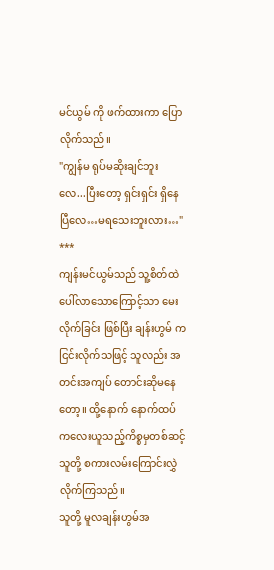မင်ယွမ် ကို ဖက်ထားကာ ပြောလိုက်သည်။
"ကျွန်မ ရုပ်မဆိုးချင်ဘူးလေ...ပြီးတော့ ရှင်းရှင်း ရှိနေပြီလေ…မရသေးဘူးလား…"
***
ကျန်းမင်ယွမ်သည် သူ့စိတ်ထဲ ပေါ်လာသောကြောင့်သာ မေးလိုက်ခြင်း ဖြစ်ပြီး ချန်းဟွမ် က ငြင်းလိုက်သဖြင့် သူလည်း အတင်းအကျပ် တောင်းဆိုမနေတော့။ ထို့နောက် နောက်ထပ် ကလေးယူသည့်ကိစ္စမှတစ်ဆင့် သူတို့ စကားလမ်းကြောင်းလွှဲလိုက်ကြသည်။
သူတို့ မူလချန်းဟွမ်အ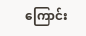ကြောင်း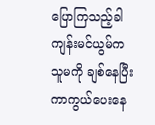ပြောကြသည့်ခါ ကျန်းမင်ယွမ်က သူမကို ချစ်နေပြီး ကာကွယ်ပေးနေ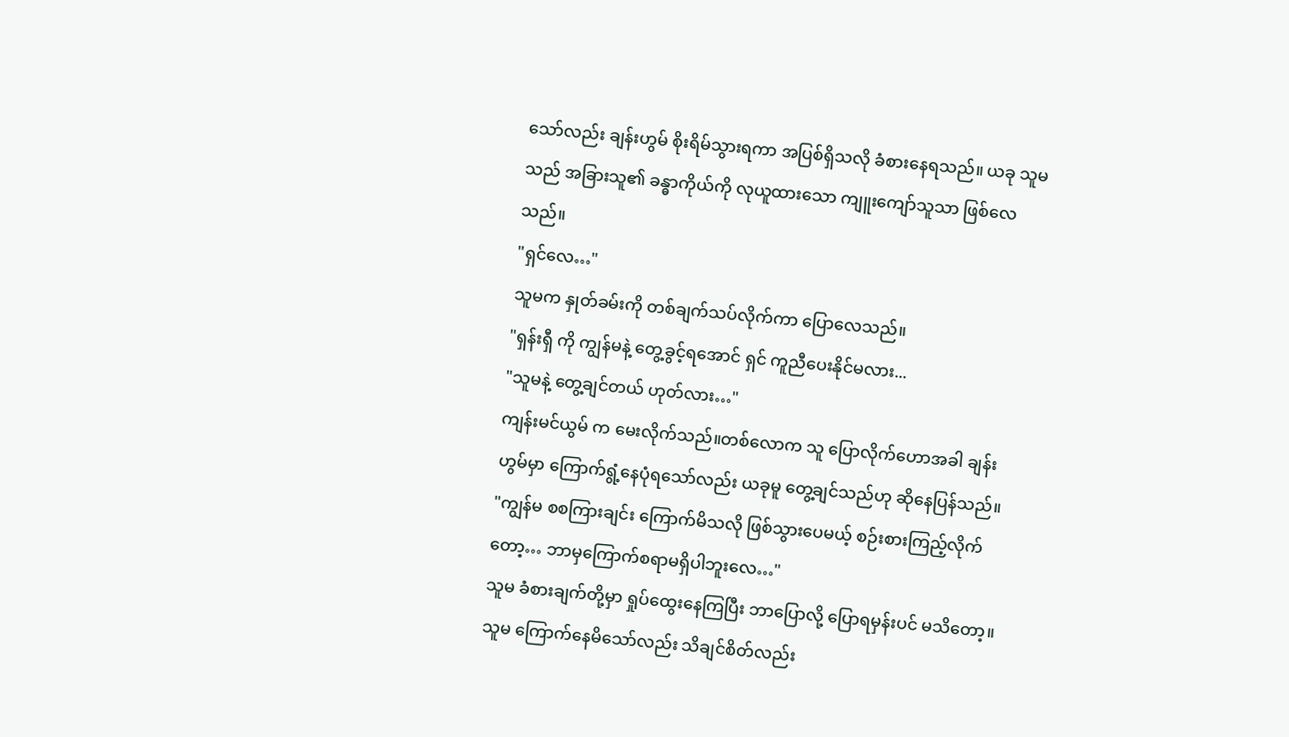သော်လည်း ချန်းဟွမ် စိုးရိမ်သွားရကာ အပြစ်ရှိသလို ခံစားနေရသည်။ ယခု သူမသည် အခြားသူ၏ ခန္ဓာကိုယ်ကို လုယူထားသော ကျူးကျော်သူသာ ဖြစ်လေသည်။
"ရှင်လေ…"
သူမက နှုတ်ခမ်းကို တစ်ချက်သပ်လိုက်ကာ ပြောလေသည်။
"ရှန်းရှီ ကို ကျွန်မနဲ့ တွေ့ခွင့်ရအောင် ရှင် ကူညီပေးနိုင်မလား...
"သူမနဲ့ တွေ့ချင်တယ် ဟုတ်လား…"
ကျန်းမင်ယွမ် က မေးလိုက်သည်။တစ်လောက သူ ပြောလိုက်ဟောအခါ ချန်းဟွမ်မှာ ကြောက်ရွံ့နေပုံရသော်လည်း ယခုမူ တွေ့ချင်သည်ဟု ဆိုနေပြန်သည်။
"ကျွန်မ စစကြားချင်း ကြောက်မိသလို ဖြစ်သွားပေမယ့် စဉ်းစားကြည့်လိုက်တော့… ဘာမှကြောက်စရာမရှိပါဘူးလေ…"
သူမ ခံစားချက်တို့မှာ ရှုပ်ထွေးနေကြပြီး ဘာပြောလို့ ပြောရမှန်းပင် မသိတော့။ သူမ ကြောက်နေမိသော်လည်း သိချင်စိတ်လည်း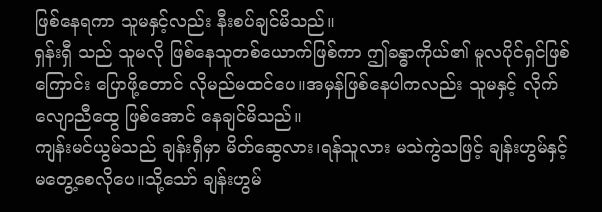ဖြစ်နေရကာ သူမနှင့်လည်း နီးစပ်ချင်မိသည်။
ရှန်းရှီ သည် သူမလို ဖြစ်နေသူတစ်ယောက်ဖြစ်ကာ ဤခန္ဓာကိုယ်၏ မူလပိုင်ရှင်ဖြစ်ကြောင်း ပြောဖို့တောင် လိုမည်မထင်ပေ။အမှန်ဖြစ်နေပါကလည်း သူမနှင့် လိုက်လျောညီထွေ ဖြစ်အောင် နေချင်မိသည်။
ကျန်းမင်ယွမ်သည် ချန်းရှီမှာ မိတ်ဆွေလား၊ရန်သူလား မသဲကွဲသဖြင့် ချန်းဟွမ်နှင့် မတွေ့စေလိုပေ။သို့သော် ချန်းဟွမ်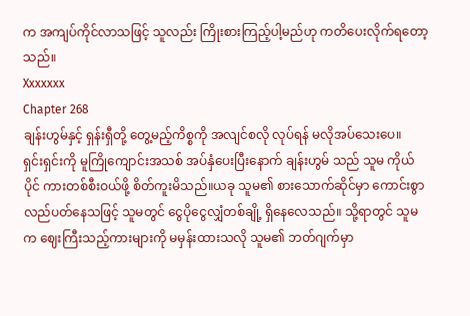က အကျပ်ကိုင်လာသဖြင့် သူလည်း ကြိုးစားကြည့်ပါ့မည်ဟု ကတိပေးလိုက်ရတော့သည်။
Xxxxxxx
Chapter 268
ချန်းဟွမ်နှင့် ရှန်းရှီတို့ တွေ့မည့်ကိစ္စကို အလျင်စလို လုပ်ရန် မလိုအပ်သေးပေ။
ရှင်းရှင်းကို မူကြိုကျောင်းအသစ် အပ်နှံပေးပြီးနောက် ချန်းဟွမ် သည် သူမ ကိုယ်ပိုင် ကားတစ်စီးဝယ်ဖို့ စိတ်ကူးမိသည်။ယခု သူမ၏ စားသောက်ဆိုင်မှာ ကောင်းစွာ လည်ပတ်နေသဖြင့် သူမတွင် ငွေပိုငွေလျှံတစ်ချို့ ရှိနေလေသည်။ သို့ရာတွင် သူမက ဈေးကြီးသည့်ကားများကို မမှန်းထားသလို သူမ၏ ဘတ်ဂျက်မှာ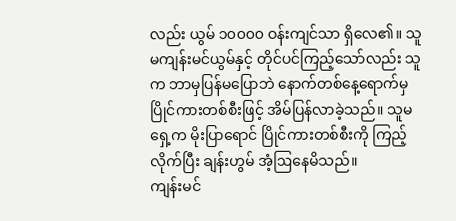လည်း ယွမ် ၁၀၀၀၀ ဝန်းကျင်သာ ရှိလေ၏။ သူမကျန်းမင်ယွမ်နှင့် တိုင်ပင်ကြည့်သော်လည်း သူက ဘာမှပြန်မပြောဘဲ နောက်တစ်နေ့ရောက်မှ ပြိုင်ကားတစ်စီးဖြင့် အိမ်ပြန်လာခဲ့သည်။ သူမရှေ့က မိုးပြာရောင် ပြိုင်ကားတစ်စီးကို ကြည့်လိုက်ပြီး ချန်းဟွမ် အံ့ဩနေမိသည်။
ကျန်းမင်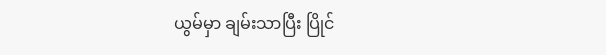ယွမ်မှာ ချမ်းသာပြီး ပြိုင်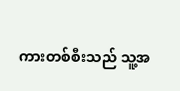ကားတစ်စီးသည် သူ့အ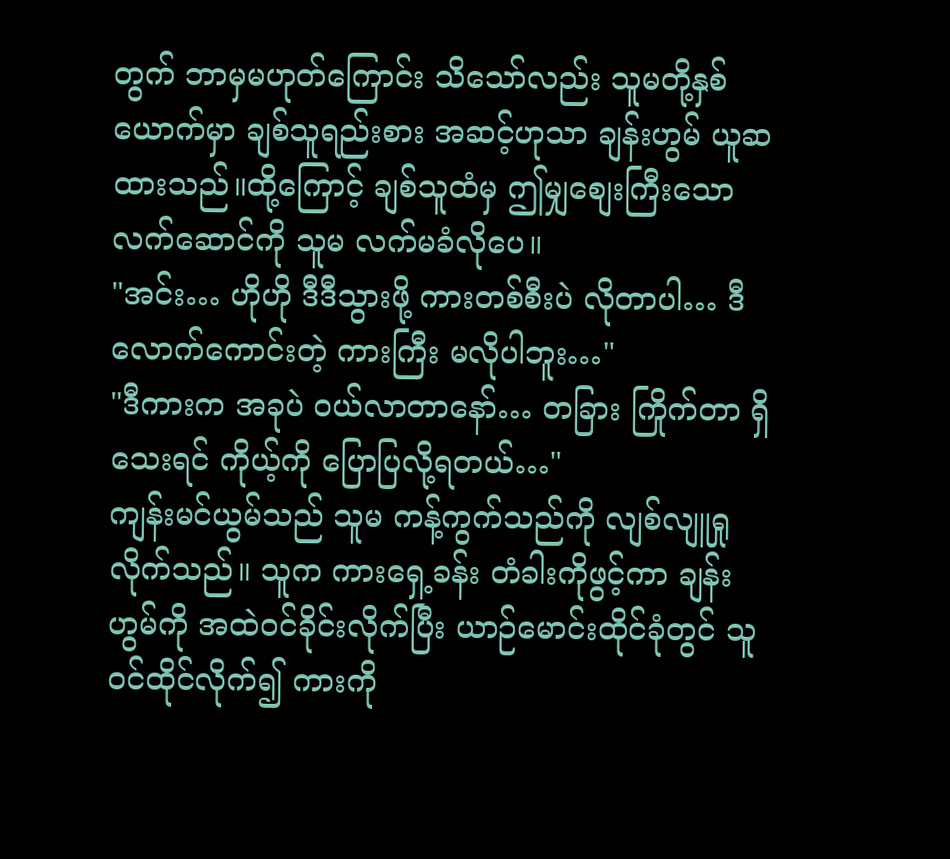တွက် ဘာမှမဟုတ်ကြောင်း သိသော်လည်း သူမတို့နှစ်ယောက်မှာ ချစ်သူရည်းစား အဆင့်ဟုသာ ချန်းဟွမ် ယူဆထားသည်။ထို့ကြောင့် ချစ်သူထံမှ ဤမျှစျေးကြီးသော လက်ဆောင်ကို သူမ လက်မခံလိုပေ။
"အင်း… ဟိုဟို ဒီဒီသွားဖို့ ကားတစ်စီးပဲ လိုတာပါ… ဒီလောက်ကောင်းတဲ့ ကားကြီး မလိုပါဘူး…"
"ဒီကားက အခုပဲ ဝယ်လာတာနော်… တခြား ကြိုက်တာ ရှိသေးရင် ကိုယ့်ကို ပြောပြလို့ရတယ်…"
ကျန်းမင်ယွမ်သည် သူမ ကန့်ကွက်သည်ကို လျစ်လျူရှုလိုက်သည်။ သူက ကားရှေ့ခန်း တံခါးကိုဖွင့်ကာ ချန်းဟွမ်ကို အထဲဝင်ခိုင်းလိုက်ပြီး ယာဉ်မောင်းထိုင်ခုံတွင် သူဝင်ထိုင်လိုက်၍ ကားကို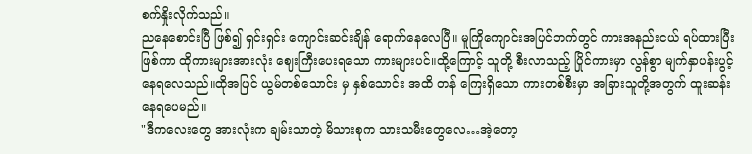စက်နှိုးလိုက်သည်။
ညနေစောင်းပြီ ဖြစ်၍ ရှင်းရှင်း ကျောင်းဆင်းချိန် ရောက်နေလေပြီ။ မူကြိုကျောင်းအပြင်ဘက်တွင် ကားအနည်းငယ် ရပ်ထားပြီးဖြစ်ကာ ထိုကားများအားလုံး ဈေးကြီးပေးရသော ကားများပင်။ထို့ကြောင့် သူတို့ စီးလာသည့် ပြိုင်ကားမှာ လွန်စွာ မျက်နှာပန်းပွင့်နေရလေသည်။ထိုအပြင် ယွမ်တစ်သောင်း မှ နှစ်သောင်း အထိ တန် ကြေးရှိသော ကားတစ်စီးမှာ အခြားသူတို့အတွက် ထူးဆန်းနေရပေမည်။
"ဒီကလေးတွေ အားလုံးက ချမ်းသာတဲ့ မိသားစုက သားသမီးတွေလေ…အဲ့တော့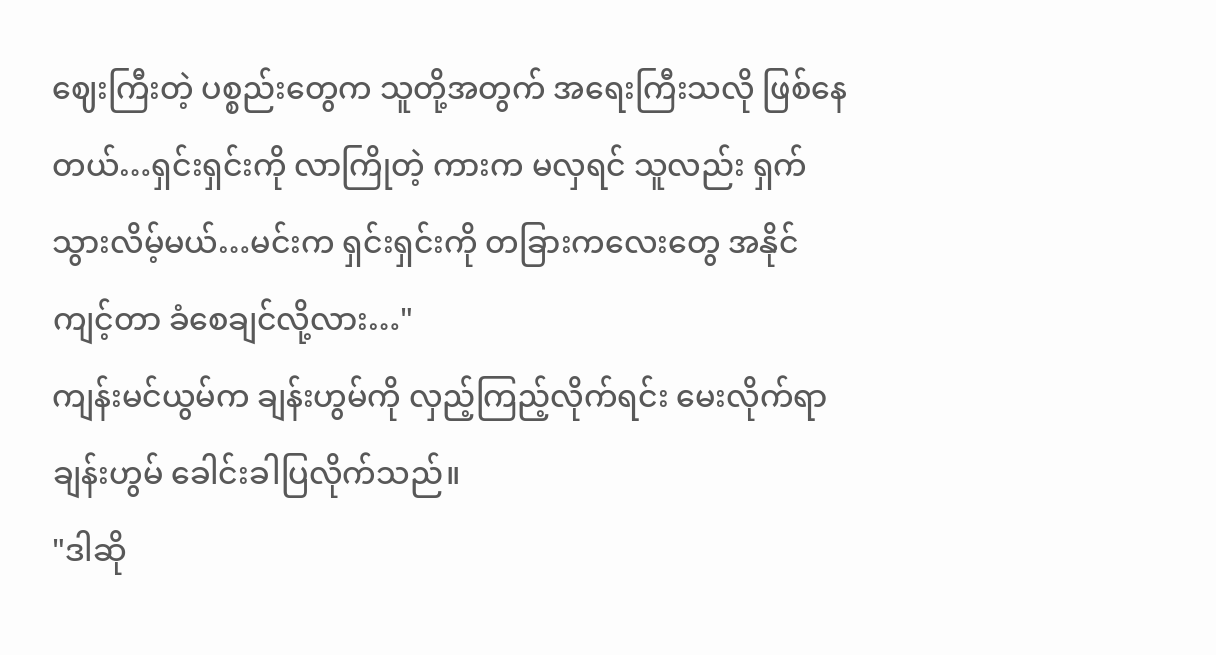ဈေးကြီးတဲ့ ပစ္စည်းတွေက သူတို့အတွက် အရေးကြီးသလို ဖြစ်နေတယ်…ရှင်းရှင်းကို လာကြိုတဲ့ ကားက မလှရင် သူလည်း ရှက်သွားလိမ့်မယ်…မင်းက ရှင်းရှင်းကို တခြားကလေးတွေ အနိုင်ကျင့်တာ ခံစေချင်လို့လား…"
ကျန်းမင်ယွမ်က ချန်းဟွမ်ကို လှည့်ကြည့်လိုက်ရင်း မေးလိုက်ရာ ချန်းဟွမ် ခေါင်းခါပြလိုက်သည်။
"ဒါဆို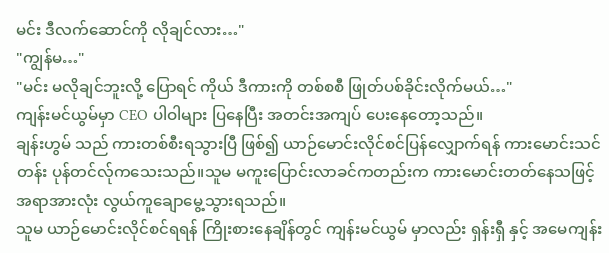မင်း ဒီလက်ဆောင်ကို လိုချင်လား…"
"ကျွန်မ…"
"မင်း မလိုချင်ဘူးလို့ ပြောရင် ကိုယ် ဒီကားကို တစ်စစီ ဖြုတ်ပစ်ခိုင်းလိုက်မယ်…"
ကျန်းမင်ယွမ်မှာ CEO ပါဝါများ ပြနေပြီး အတင်းအကျပ် ပေးနေတော့သည်။
ချန်းဟွမ် သည် ကားတစ်စီးရသွားပြီ ဖြစ်၍ ယာဉ်မောင်းလိုင်စင်ပြန်လျှောက်ရန် ကားမောင်းသင်တန်း ပုန်တင်လ်ုကသေးသည်။သူမ မကူးပြောင်းလာခင်ကတည်းက ကားမောင်းတတ်နေသဖြင့် အရာအားလုံး လွယ်ကူချောမွေ့သွားရသည်။
သူမ ယာဉ်မောင်းလိုင်စင်ရရန် ကြိုးစားနေချိန်တွင် ကျန်းမင်ယွမ် မှာလည်း ရှန်းရှီ နှင့် အမေကျန်း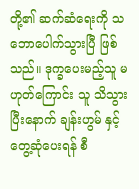တို့၏ ဆက်ဆံရေးကို သဘောပေါက်သွားပြီ ဖြစ်သည်။ ဒုက္ခပေးမည့်သူ မဟုတ်ကြောင်း သူ သိသွားပြီးနောက် ချန်းဟွမ် နှင့် တွေ့ဆုံပေးရန် စီ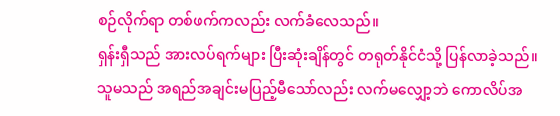စဉ်လိုက်ရာ တစ်ဖက်ကလည်း လက်ခံလေသည်။
ရှန်းရှီသည် အားလပ်ရက်များ ပြီးဆုံးချိန်တွင် တရုတ်နိုင်ငံသို့ ပြန်လာခဲ့သည်။ သူမသည် အရည်အချင်းမပြည့်မီသော်လည်း လက်မလျှော့ဘဲ ကောလိပ်အ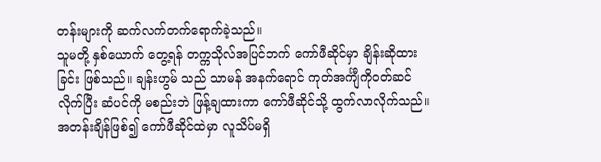တန်းများကို ဆက်လက်တက်ရောက်ခဲ့သည်။
သူမတို့ နှစ်ယောက် တွေ့ရန် တက္ကသိုလ်အပြင်ဘက် ကော်ဖီဆိုင်မှာ ချိန်းဆိုထားခြင်း ဖြစ်သည်။ ချန်းဟွမ် သည် သာမန် အနက်ရောင် ကုတ်အင်္ကျီကိုဝတ်ဆင်လိုက်ပြီး ဆံပင်ကို မစည်းဘဲ ဖြန့်ချထားကာ ကော်ဖီဆိုင်သို့ ထွက်လာလိုက်သည်။ အတန်းချိန်ဖြစ်၍ ကော်ဖီဆိုင်ထဲမှာ လူသိပ်မရှိ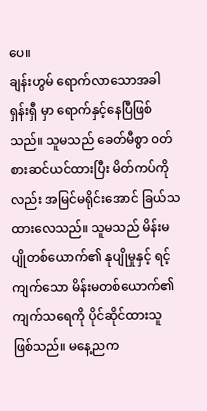ပေ။
ချန်းဟွမ် ရောက်လာသောအခါ ရှန်းရှီ မှာ ရောက်နှင့်နေပြီဖြစ်သည်။ သူမသည် ခေတ်မီစွာ ၀တ်စားဆင်ယင်ထားပြီး မိတ်ကပ်ကိုလည်း အမြင်မရိုင်းအောင် ခြယ်သထားလေသည်။ သူမသည် မိန်းမပျိုတစ်ယောက်၏ နုပျိုမှုနှင့် ရင့်ကျက်သော မိန်းမတစ်ယောက်၏ ကျက်သရေကို ပိုင်ဆိုင်ထားသူ ဖြစ်သည်။ မနေ့ညက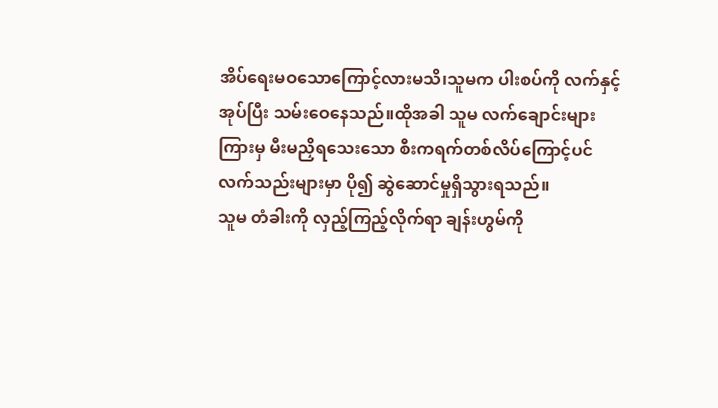အိပ်ရေးမဝသောကြောင့်လားမသိ၊သူမက ပါးစပ်ကို လက်နှင့်အုပ်ပြီး သမ်းဝေနေသည်။ထိုအခါ သူမ လက်ချောင်းများကြားမှ မီးမညှိရသေးသော စီးကရက်တစ်လိပ်ကြောင့်ပင် လက်သည်းများမှာ ပို၍ ဆွဲဆောင်မှုရှိသွားရသည်။
သူမ တံခါးကို လှည့်ကြည့်လိုက်ရာ ချန်းဟွမ်ကို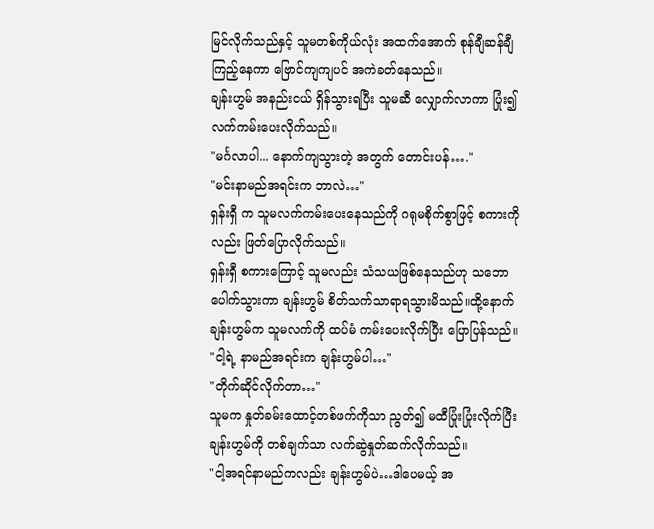မြင်လိုက်သည်နှင့် သူမတစ်ကိုယ်လုံး အထက်အောက် စုန်ချီဆန်ချီ ကြည့်နေကာ ဗြောင်ကျကျပင် အကဲခတ်နေသည်။
ချန်းဟွမ် အနည်းငယ် ရှိန်သွားရပြီး သူမဆီ လျှောက်လာကာ ပြုံး၍ လက်ကမ်းပေးလိုက်သည်။
"မင်္ဂလာပါ... နောက်ကျသွားတဲ့ အတွက် တောင်းပန်…."
"မင်းနာမည်အရင်းက ဘာလဲ…"
ရှန်းရှီ က သူမလက်ကမ်းပေးနေသည်ကို ဂရုမစိုက်စွာဖြင့် စကားကိုလည်း ဖြတ်ပြောလိုက်သည်။
ရှန်းရှီ စကားကြောင့် သူမလည်း သံသယဖြစ်နေသည်ဟု သဘောပေါက်သွားကာ ချန်းဟွမ် စိတ်သက်သာရာရသွားမိသည်။ထို့နောက် ချန်းဟွမ်က သူမလက်ကို ထပ်မံ ကမ်းပေးလိုက်ပြီး ပြောပြန်သည်။
"ငါ့ရဲ့ နာမည်အရင်းက ချန်းဟွမ်ပါ…"
"တိုက်ဆိုင်လိုက်တာ…"
သူမက နှုတ်ခမ်းထောင့်တစ်ဖက်ကိုသာ ညွတ်၍ မထီပြုံးပြုံးလိုက်ပြီး ချန်းဟွမ်ကို တစ်ချက်သာ လက်ဆွဲနှုတ်ဆက်လိုက်သည်။
"ငါ့အရင်နာမည်ကလည်း ချန်းဟွမ်ပဲ…ဒါပေမယ့် အ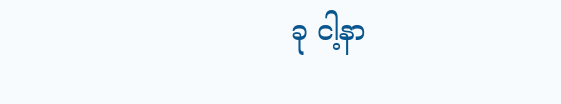ခု ငါ့နာ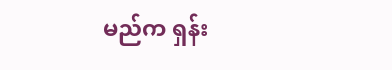မည်က ရှန်း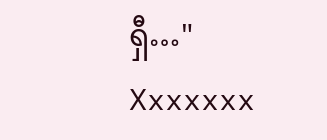ရှီ…"
Xxxxxxx